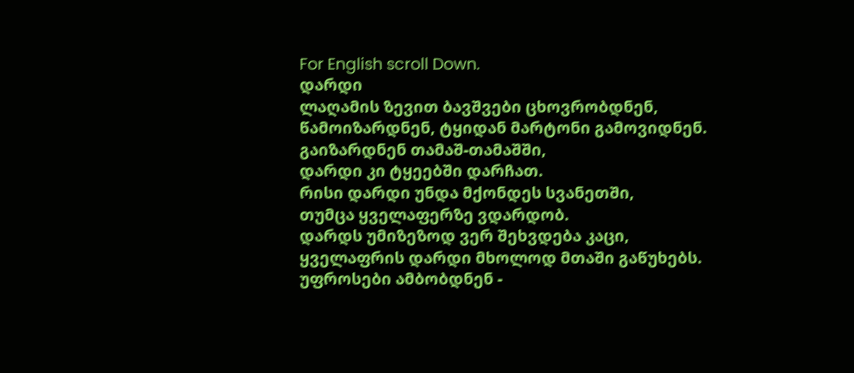For English scroll Down.
დარდი
ლაღამის ზევით ბავშვები ცხოვრობდნენ,
წამოიზარდნენ, ტყიდან მარტონი გამოვიდნენ.
გაიზარდნენ თამაშ-თამაშში,
დარდი კი ტყეებში დარჩათ.
რისი დარდი უნდა მქონდეს სვანეთში,
თუმცა ყველაფერზე ვდარდობ.
დარდს უმიზეზოდ ვერ შეხვდება კაცი,
ყველაფრის დარდი მხოლოდ მთაში გაწუხებს.
უფროსები ამბობდნენ -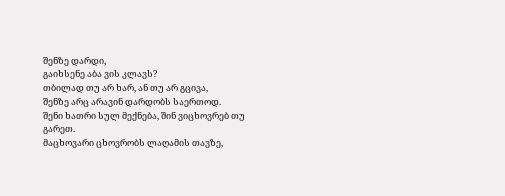შენზე დარდი,
გაიხსენე აბა ვის კლავს?
თბილად თუ არ ხარ, ან თუ არ გცივა,
შენზე არც არავინ დარდობს საერთოდ.
შენი ხათრი სულ მექნება, შინ ვიცხოვრებ თუ გარეთ.
მაცხოვარი ცხოვრობს ლაღამის თავზე,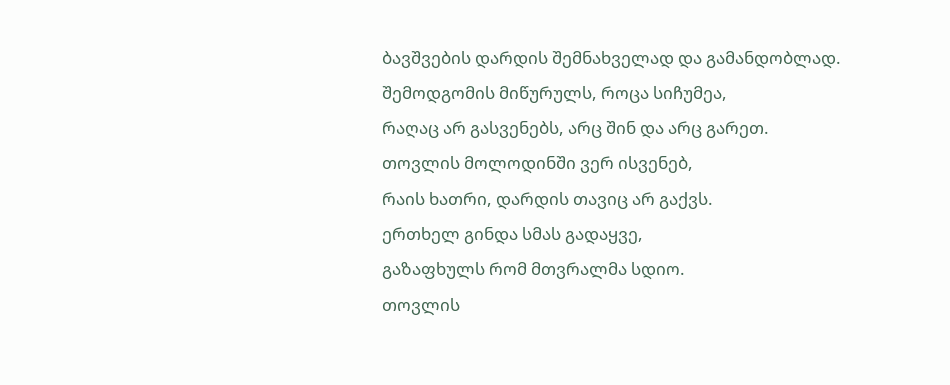ბავშვების დარდის შემნახველად და გამანდობლად.
შემოდგომის მიწურულს, როცა სიჩუმეა,
რაღაც არ გასვენებს, არც შინ და არც გარეთ.
თოვლის მოლოდინში ვერ ისვენებ,
რაის ხათრი, დარდის თავიც არ გაქვს.
ერთხელ გინდა სმას გადაყვე,
გაზაფხულს რომ მთვრალმა სდიო.
თოვლის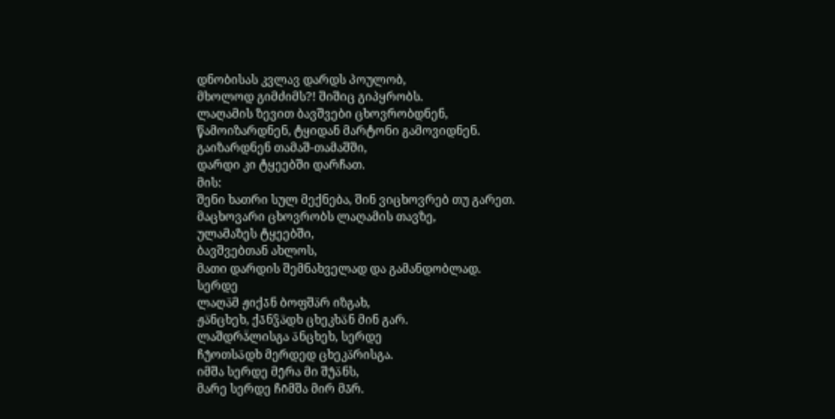დნობისას კვლავ დარდს პოულობ,
მხოლოდ გიმძიმს?! შიშიც გიპყრობს.
ლაღამის ზევით ბავშვები ცხოვრობდნენ,
წამოიზარდნენ, ტყიდან მარტონი გამოვიდნენ.
გაიზარდნენ თამაშ-თამაშში,
დარდი კი ტყეებში დარჩათ.
მის:
შენი ხათრი სულ მექნება, შინ ვიცხოვრებ თუ გარეთ.
მაცხოვარი ცხოვრობს ლაღამის თავზე,
ულამაზეს ტყეებში,
ბავშვებთან ახლოს,
მათი დარდის შემნახველად და გამანდობლად.
სერდე
ლაღა̈მ ჟიქა̄ნ ბოფშა̈რ იზგახ,
ჟა̈ნცხეხ, ქა̄ნჴა̈დხ ცხეკხა̈ნ მინ გარ.
ლაშდრა̄̈ლისგა ა̈ნცხეხ, სერდე
ჩუ̂ოთსა̈დხ მერდედ ცხეკა̈რისგა.
იმშა სერდე მე̄რა მი შუ̂ა̈ნს,
მარე სერდე ჩი̄მშა მირ მა̄რ.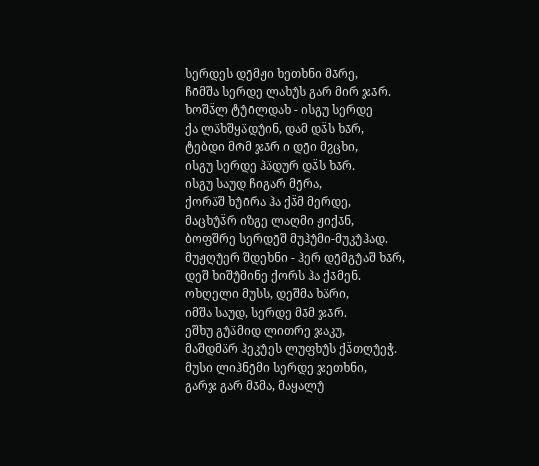სერდეს დე̄მჟი ხეთხნი მა̄რე,
ჩი̄მშა სერდე ლახუ̂ს გარ მირ ჯა̄რ.
ხოშა̄̈ლ ტუ̂ი̄ლდახ - ისგუ სერდე
ქა ლა̈ხშყა̈დუ̂ინ, დამ და̄̈ს ხა̄რ,
ტებდი მო̄მ ჯა̄რ ი დე̄ი მჷცხი,
ისგუ სერდე ჰა̈დურ და̄̈ს ხა̄რ.
ისგუ საუდ ჩიგარ მე̄რა,
ქორა̈შ ხუ̂ი̄რა ჰა ქა̄̈მ მერდე,
მაცხუ̂ა̄̈რ იზგე ლაღმი ჟიქა̄ნ,
ბოფშრე სერდე̄შ მუჰუ̂მი-მუკუ̂ჰად.
მუჟღუ̂ერ შდეხნი - ჰერ დე̄მგუ̂აშ ხა̄რ,
დეშ ხიშუ̂მინე ქორს ჰა ქა̄მენ.
ოხღელი მუსს, დეშმა ხა̈რი,
იმშა საუდ, სერდე მა̄მ ჯა̄რ.
ეშხუ გუ̂ა̈მიდ ლითრე ჯაკუ,
მაშდმა̈რ ჰეკუ̂ეს ლუფხუ̂ს ქა̄̈თღუ̂ეჭ.
მუსი ლიჰნე̄მი სერდე ჯეთხნი,
გარჯ გარ მა̄მა, მაყალუ̂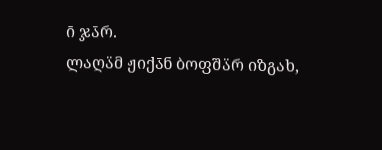ი̄ ჯა̄რ.
ლაღა̈მ ჟიქა̄ნ ბოფშა̈რ იზგახ,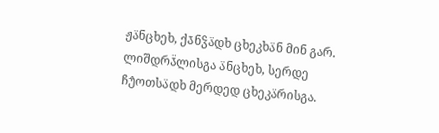ჟა̈ნცხეხ, ქა̄ნჴა̈დხ ცხეკხა̈ნ მინ გარ.
ლიშდრა̄̈ლისგა ა̈ნცხეხ, სერდე
ჩუ̂ოთსა̈დხ მერდედ ცხეკა̈რისგა.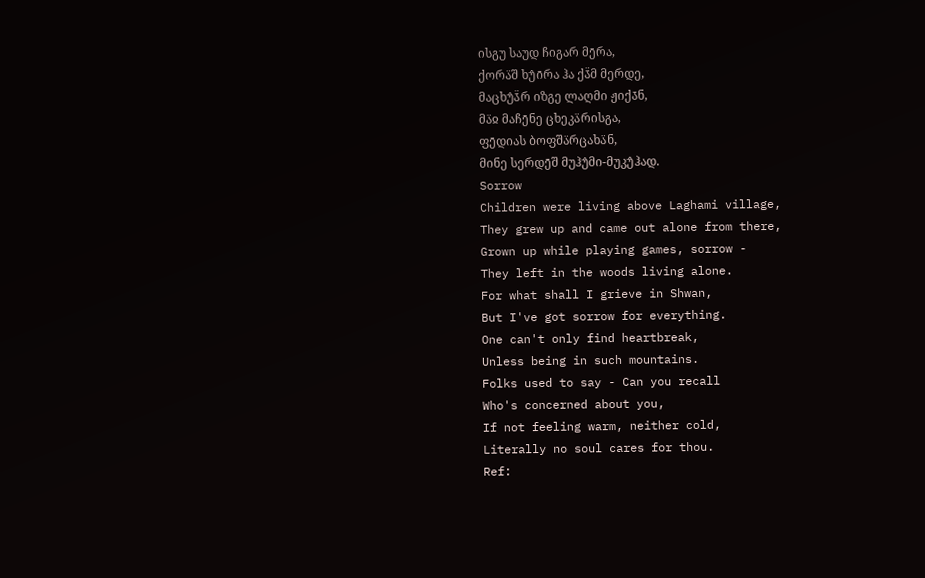ისგუ საუდ ჩიგარ მე̄რა,
ქორა̈შ ხუ̂ი̄რა ჰა ქა̄̈მ მერდე,
მაცხუ̂ა̄̈რ იზგე ლაღმი ჟიქა̄ნ,
მა̈ჲ მაჩე̄ნე ცხეკა̈რისგა,
ფე̄დიას ბოფშა̈რცახა̈ნ,
მინე სერდე̄შ მუჰუ̂მი-მუკუ̂ჰად.
Sorrow
Children were living above Laghami village,
They grew up and came out alone from there,
Grown up while playing games, sorrow -
They left in the woods living alone.
For what shall I grieve in Shwan,
But I've got sorrow for everything.
One can't only find heartbreak,
Unless being in such mountains.
Folks used to say - Can you recall
Who's concerned about you,
If not feeling warm, neither cold,
Literally no soul cares for thou.
Ref: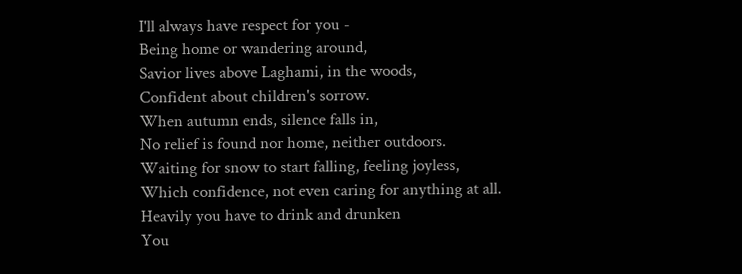I'll always have respect for you -
Being home or wandering around,
Savior lives above Laghami, in the woods,
Confident about children's sorrow.
When autumn ends, silence falls in,
No relief is found nor home, neither outdoors.
Waiting for snow to start falling, feeling joyless,
Which confidence, not even caring for anything at all.
Heavily you have to drink and drunken
You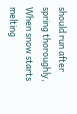should run after spring thoroughly,
When snow starts melting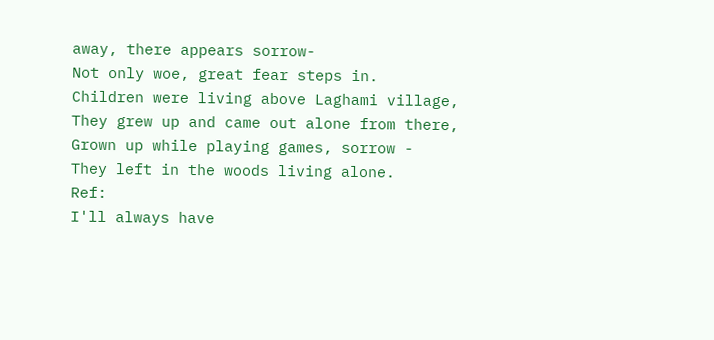away, there appears sorrow-
Not only woe, great fear steps in.
Children were living above Laghami village,
They grew up and came out alone from there,
Grown up while playing games, sorrow -
They left in the woods living alone.
Ref:
I'll always have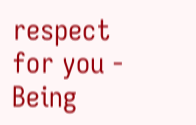respect for you -
Being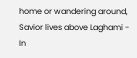home or wandering around,
Savior lives above Laghami -
In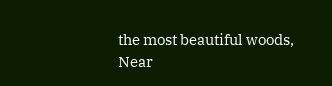the most beautiful woods,
Near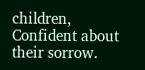children,
Confident about their sorrow.